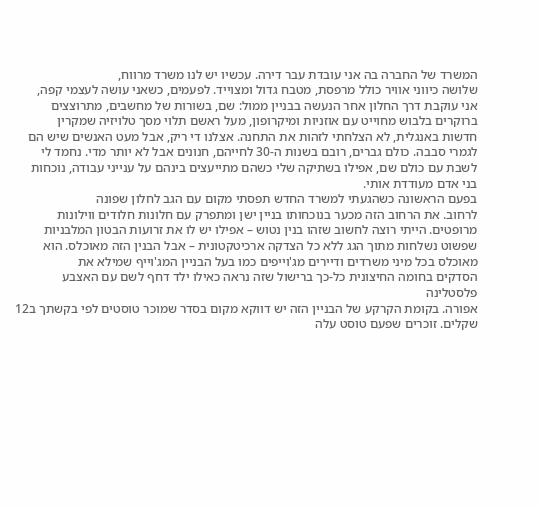המשרד של החברה בה אני עובדת עבר דירה. עכשיו יש לנו משרד מרווח,
שלושה כיווני אוויר כולל מרפסת, מטבח גדול ומצוייד. לפעמים, כשאני עושה לעצמי קפה,
אני עוקבת דרך החלון אחר הנעשה בבניין ממול: שם, בשורות של מחשבים, מתרוצצים
ברוקרים בלבוש מחוייט עם אוזניות ומיקרופון, מעל ראשם תלוי מסך טלויזיה שמקרין
חדשות באנגלית, לא הצלחתי לזהות את התחנה. אצלנו די ריק, אבל מעט האנשים שיש הם
לגמרי סבבה. כולם גברים, רובם בשנות ה-30 לחייהם, חנונים אבל לא יותר מדי. נחמד לי
לשבת עם כולם שם, אפילו בשתיקה שלי כשהם מתייעצים בינהם על ענייני עבודה, נוכחות
בני אדם מעודדת אותי.
בפעם הראשונה כשהגעתי למשרד החדש תפסתי מקום עם הגב לחלון שפונה
לרחוב. את הרחוב הזה מכער בנוכחותו בניין ישן ומתפרק עם חלונות חלודים ווילונות
מרופטים. הייתי רוצה לחשוב שזהו בנין נטוש – אפילו יש לו את זרועות הבטון המלבניות
שפשוט נשלחות מתוך הגג ללא כל הצדקה ארכיטקטונית – אבל הבנין הזה מאוכלס. הוא
מאוכלס בכל מיני משרדים ודיירים מג'וייפים כמו בעל הבניין המג'וייף שמילא את
הסדקים בחומה החיצונית כל-כך ברישול שזה נראה כאילו ילד דחף לשם עם האצבע פלסטלינה
אפורה. בקומת הקרקע של הבניין הזה יש דווקא מקום בסדר שמוכר טוסטים לפי בקשתך ב12
שקלים. זוכרים שפעם טוסט עלה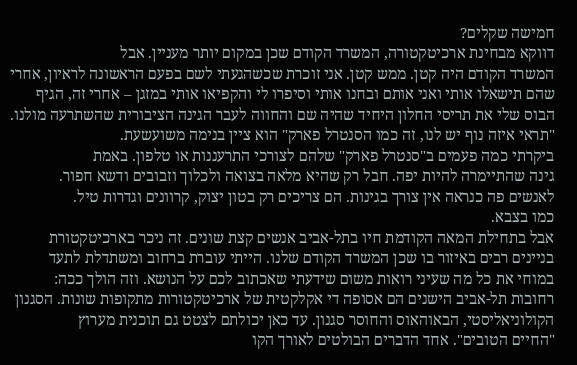חמישה שקלים?
דווקא מבחינת ארכיטקטורה, המשרד הקודם שכן במקום יותר מעניין. אבל
המשרד הקודם היה קטן. ממש קטן. אני זוכרת שכשהגעתי לשם בפעם הראשונה לראיון, אחרי
שהם תישאלו אותי ואני אותם ובחנו אותי וסיפרו לי והקפיאו אותי במזגן – אחרי זה, הגיף
הבוס שלי את תריסי החלון היחיד שהיה שם והחווה לעבר הגינה הציבורית שהשתרעה מולנו.
"תראי איזה נוף יש לנו, זה כמו הסנטרל פארק" הוא ציין בנימה משועשעת.
ביקרתי כמה פעמים ב"סנטרל פארק" שלהם לצורכי התרעננות או טלפון. באמת
גינה שהתיימרה להיות יפה. חבל רק שהיא מלאה בצואה ולכלוך וזבובים ודשא חפור.
לאנשים פה כנראה אין צורך בגינות. הם צריכים רק בטון יצוק, קרוונים וגדרות טיל.
כמו בצבא.
אבל בתחילת המאה הקודמת חיו בתל-אביב אנשים קצת שונים. זה ניכר בארכיטקטורת
בניינים רבים באיזור בו שכן המשרד הקודם שלנו. הייתי עוברת ברחוב ומשתדלת לתעד
במוחי את כל מה שעיני רואות משום שידעתי שאכתוב לכם על הנושא. וזה הולך ככה:
רחובות תל-אביב הישנים הם אסופה די אקלקטית של ארכיטקטורות מתקופות שונות. הסגנון
הקולוניאליסטי, הבאוהאוס והחוסר סגנון. עד כאן יכולתם לצטט גם תוכנית מערוץ
"החיים הטובים". אחד הדברים הבולטים לאורך הקו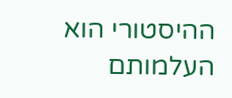ההיסטורי הוא העלמותם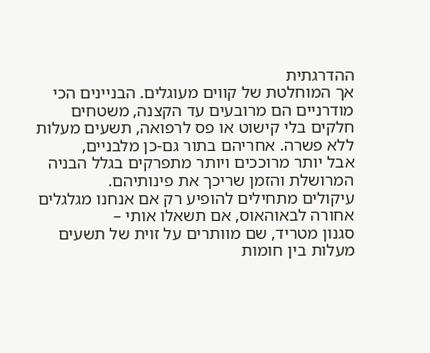ההדרגתית
אך המוחלטת של קווים מעוגלים. הבניינים הכי מודרניים הם מרובעים עד הקצנה, משטחים
חלקים בלי קישוט או פס לרפואה, תשעים מעלות ללא פשרה. אחריהם בתור גם-כן מלבניים,
אבל יותר מרוככים ויותר מתפרקים בגלל הבניה המרושלת והזמן שריכך את פינותיהם.
עיקולים מתחילים להופיע רק אם אנחנו מגלגלים אחורה לבאוהאוס, אם תשאלו אותי –
סגנון מטריד, שם מוותרים על זוית של תשעים מעלות בין חומות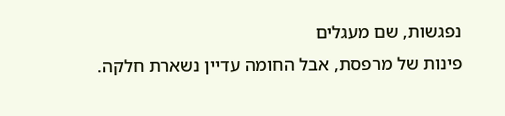נפגשות, שם מעגלים
פינות של מרפסת, אבל החומה עדיין נשארת חלקה.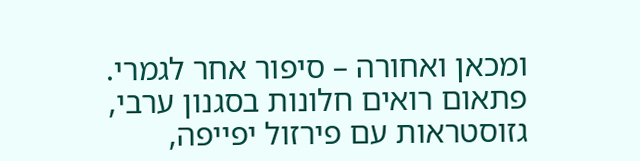ומכאן ואחורה – סיפור אחר לגמרי.
פתאום רואים חלונות בסגנון ערבי, גזוסטראות עם פירזול יפייפה,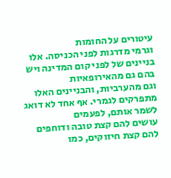עיטורים על החומות
וגרמי מדרגות לפני הכניסה. אלו בניינים של לפני קום המדינה ויש בהם גם מהאירופאיות
וגם מהערביות, והבניינים האלו מתפרקים לגמרי. אף אחד לא דואג לשמר אותם, לפעמים
עושים להם קצת טובה ודוחפים להם קצת חיזוקים, כמו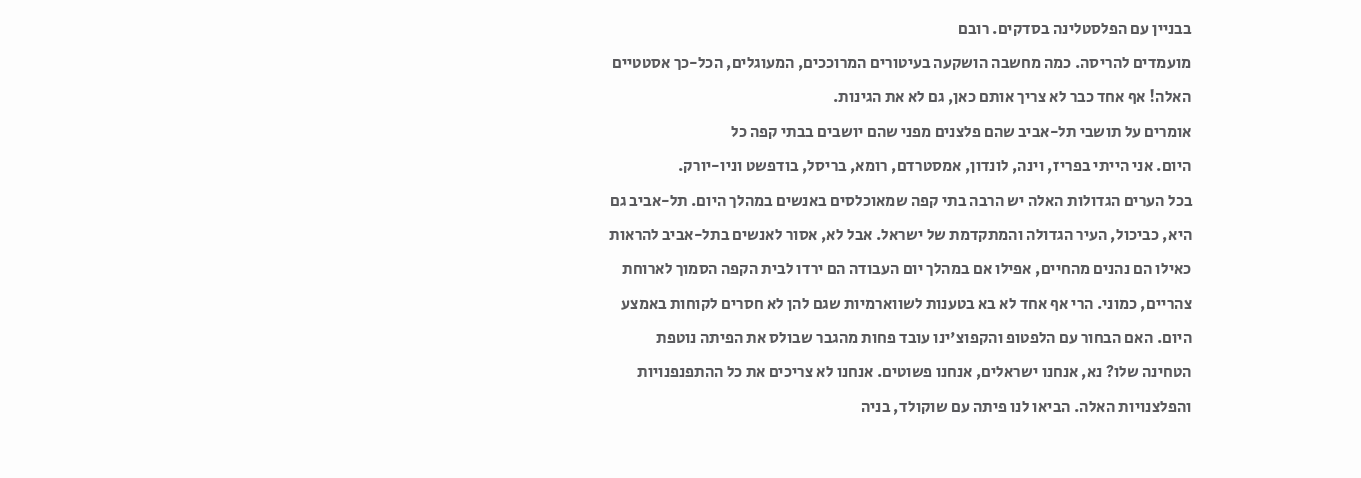בבניין עם הפלסטלינה בסדקים. רובם
מועמדים להריסה. כמה מחשבה הושקעה בעיטורים המרוככים, המעוגלים, הכל-כך אסטטיים
האלה! אף אחד כבר לא צריך אותם כאן, גם לא את הגינות.
אומרים על תושבי תל-אביב שהם פלצנים מפני שהם יושבים בבתי קפה כל
היום. אני הייתי בפריז, וינה, לונדון, אמסטרדם, רומא, בריסל, בודפשט וניו-יורק.
בכל הערים הגדולות האלה יש הרבה בתי קפה שמאוכלסים באנשים במהלך היום. תל-אביב גם
היא, כביכול, העיר הגדולה והמתקדמת של ישראל. אבל לא, אסור לאנשים בתל-אביב להראות
כאילו הם נהנים מהחיים, אפילו אם במהלך יום העבודה הם ירדו לבית הקפה הסמוך לארוחת
צהריים, כמוני. הרי אף אחד לא בא בטענות לשווארמיות שגם להן לא חסרים לקוחות באמצע
היום. האם הבחור עם הלפטופ והקפוצ'ינו עובד פחות מהגבר שבולס את הפיתה נוטפת
הטחינה שלו? נא, אנחנו ישראלים, אנחנו פשוטים. אנחנו לא צריכים את כל ההתפנפנויות
והפלצנויות האלה. הביאו לנו פיתה עם שוקולד, בניה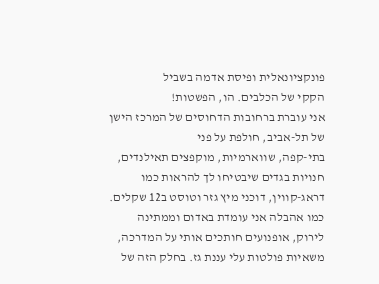פונקציונאלית ופיסת אדמה בשביל
הקקי של הכלבים. הו, הפשטות!
אני עוברת ברחובות הדחוסים של המרכז הישן של תל-אביב, חולפת על פני
בתי-קפה, שווארמיות, מוקפצים תאילנדים, חנויות בגדים שיבטיחו לך להראות כמו
דראג-קווין, דוכני מיץ גזר וטוסט ב12 שקלים. כמו אהבלה אני עומדת באדום וממתינה
לירוק, אופנועים חותכים אותי על המדרכה, משאיות פולטות עלי עננת גז. בחלק הזה של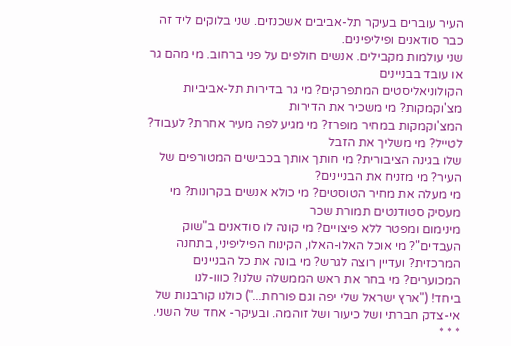העיר עוברים בעיקר תל-אביבים אשכנזים. שני בלוקים ליד זה כבר סודאנים ופיליפינים.
שני עולמות מקבילים. אנשים חולפים על פני ברחוב. מי מהם גר או עובד בבניינים
הקולוניאליסטים המתפרקים? מי גר בדירות תל-אביביות מצ'וקמקות? מי משכיר את הדירות
המצ'וקמקות במחיר מופרז? מי מגיע לפה מעיר אחרת? לעבוד? לטייל? מי משליך את הזבל
שלו בגינה הציבורית? מי חותך אותך בכבישים המטורפים של העיר? מי מזניח את הבניינים?
מי מעלה את מחיר הטוסטים? מי כולא אנשים בקרונות? מי מעסיק סטודנטים תמורת שכר
מינימום ומפטר ללא פיצויים? מי קונה לו סודאנים ב"שוק העבדים"? מי אוכל האלו-האלו, הקינוח הפיליפיני, בתחנה המרכזית? ועדיין רוצה לגרש? מי בונה את כל הבניינים המכוערים? מי בחר את ראש הממשלה שלנו? כווו-לנו
ביחד! ("ארץ ישראל שלי יפה וגם פורחת...") כולנו קורבנות של אי-צדק חברתי ושל כיעור ושל זוהמה. ובעיקר- אחד של השני.
* * *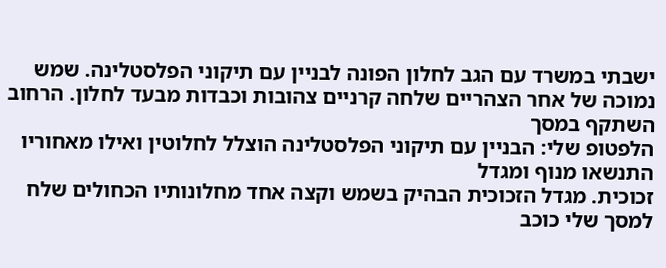ישבתי במשרד עם הגב לחלון הפונה לבניין עם תיקוני הפלסטלינה. שמש
נמוכה של אחר הצהריים שלחה קרניים צהובות וכבדות מבעד לחלון. הרחוב השתקף במסך
הלפטופ שלי: הבניין עם תיקוני הפלסטלינה הוצלל לחלוטין ואילו מאחוריו התנשאו מנוף ומגדל
זכוכית. מגדל הזכוכית הבהיק בשמש וקצה אחד מחלונותיו הכחולים שלח למסך שלי כוכב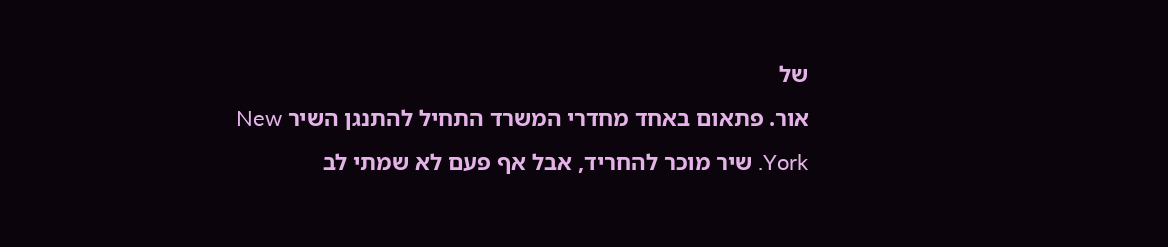של
אור. פתאום באחד מחדרי המשרד התחיל להתנגן השיר New York. שיר מוכר להחריד, אבל אף פעם לא שמתי לב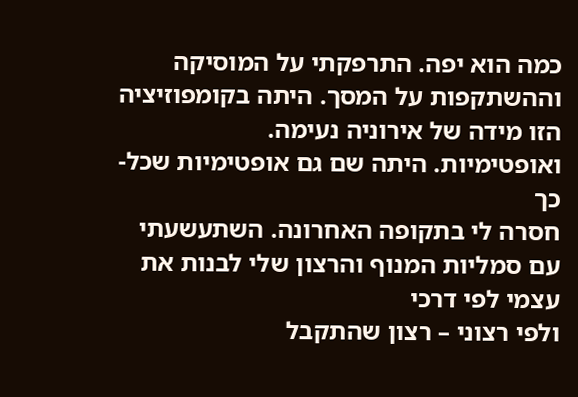כמה הוא יפה. התרפקתי על המוסיקה וההשתקפות על המסך. היתה בקומפוזיציה
הזו מידה של אירוניה נעימה.
ואופטימיות. היתה שם גם אופטימיות שכל-כך
חסרה לי בתקופה האחרונה. השתעשעתי עם סמליות המנוף והרצון שלי לבנות את עצמי לפי דרכי
ולפי רצוני – רצון שהתקבל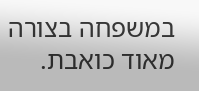במשפחה בצורה מאוד כואבת.